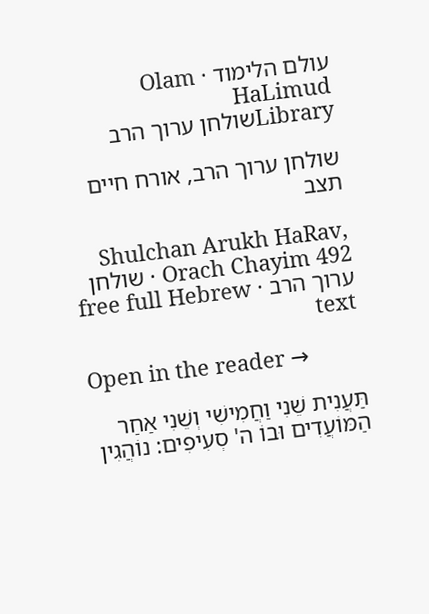עולם הלימוד · Olam HaLimud
Libraryשולחן ערוך הרב

שולחן ערוך הרב, אורח חיים תצב

Shulchan Arukh HaRav, Orach Chayim 492 · שולחן ערוך הרב · free full Hebrew text

Open in the reader →

תַּעֲנִית שֵׁנִי וַחֲמִישִׁי וְשֵׁנִי אַחַר הַמּוֹעֲדִים וּבוֹ ה' סְעִיפִים: נוֹהֲגִין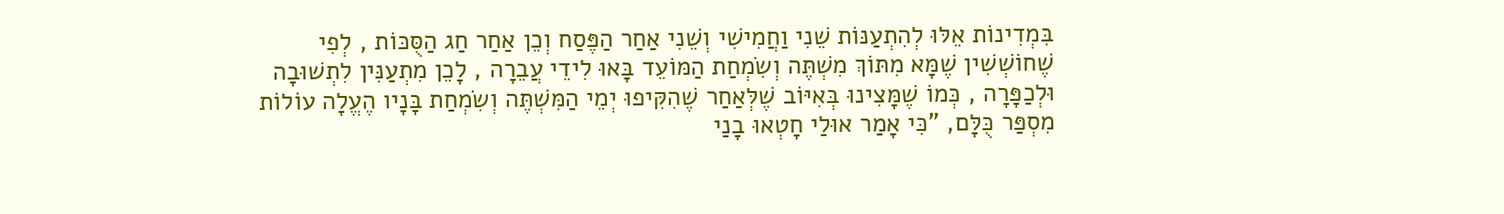בִּמְדִינוֹת אֵלּוּ לְהִתְעַנּוֹת שֵׁנִי וַחֲמִישִׁי וְשֵׁנִי אַחַר הַפֶּסַח וְכֵן אַחַר חַג הַסֻּכּוֹת , לְפִי שֶׁחוֹשְׁשִׁין שֶׁמָּא מִתּוֹךְ מִשְׁתֶּה וְשִׂמְחַת הַמּוֹעֵד בָּאוּ לִידֵי עֲבֵרָה , לָכֵן מִתְעַנִּין לִתְשׁוּבָה וּלְכַפָּרָה , כְּמוֹ שֶׁמָּצִינוּ בְּאִיּוֹב שֶׁלְּאַחַר שֶׁהִקִּיפוּ יְמֵי הַמִּשְׁתֶּה וְשִׂמְחַת בָּנָיו הֶעֱלָה עוֹלוֹת מִסְפַּר כֻּלָּם, "כִּי אָמַר אוּלַי חָטְאוּ בָנַי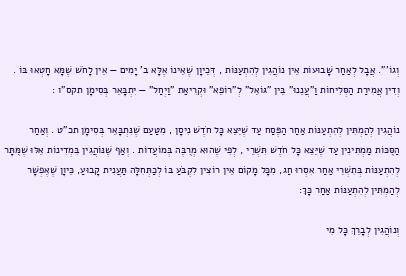וְגוֹ'". אֲבָל לְאַחַר שָׁבוּעוֹת אֵין נוֹהֲגִין לְהִתְעַנּוֹת , דְּכֵיוָן שֶׁאֵינוֹ אֶלָּא ב' יָמִים — אֵין לָחֹשׁ שֶׁמָּא חָטְאוּ בּוֹ . וְדִין אֲמִירַת הַסְּלִיחוֹת וַ"עֲנֵנוּ" בֵּין "גּוֹאֵל" לְ"רוֹפֵא" וּקְרִיאַת "וַיְחַל" — יִתְבָּאֵר בְּסִימָן תקס"ו :

נוֹהֲגִין לְהַמְתִּין לְהִתְעַנּוֹת אַחַר הַפֶּסַח עַד שֶׁיֵּצֵא כָּל חֹדֶשׁ נִיסָן , מִטַּעַם שֶׁנִּתְבָּאֵר בְּסִימָן תכ"ט . וְאַחַר הַסֻּכּוֹת מַמְתִּינִין עַד שֶׁיֵּצֵא כָּל חֹדֶשׁ תִּשְׁרֵי , לְפִי שֶׁהוּא מְרֻבֶּה בְּמוֹעֲדוֹת . וְאַף שֶׁנּוֹהֲגִין בִּמְדִינוֹת אֵלּוּ שֶׁמֻּתָּר לְהִתְעַנּוֹת בְּתִשְׁרֵי אַחַר אִסְרוּ חַג, מִכָּל מָקוֹם אֵין רוֹצִין לִקְבֹּעַ בּוֹ לְכַתְּחִלָּה תַּעֲנִית קָבוּעַ, כֵּיוָן שֶׁאֶפְשָׁר לְהַמְתִּין לְהִתְעַנּוֹת אַחַר כָּךְ:

וְנוֹהֲגִין לְבָרֵךְ כָּל מִי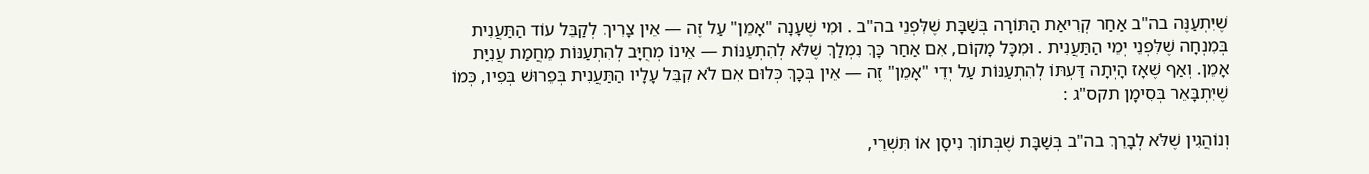שֶׁיִּתְעַנֶּה בה"ב אַחַר קְרִיאַת הַתּוֹרָה בְּשַׁבָּת שֶׁלִּפְנֵי בה"ב . וּמִי שֶׁעָנָה "אָמֵן" עַל זֶה — אֵין צָרִיךְ לְקַבֵּל עוֹד הַתַּעֲנִית בְּמִנְחָה שֶׁלִּפְנֵי יְמֵי הַתַּעֲנִית . וּמִכָּל מָקוֹם, אִם אַחַר כָּךְ נִמְלַךְ שֶׁלֹּא לְהִתְעַנּוֹת — אֵינוֹ מְחֻיָּב לְהִתְעַנּוֹת מֵחֲמַת עֲנִיַּת אָמֵן. וְאַף שֶׁאָז הָיְתָה דַּעְתּוֹ לְהִתְעַנּוֹת עַל יְדֵי "אָמֵן" זֶה — אֵין בְּכָךְ כְּלוּם אִם לֹא קִבֵּל עָלָיו הַתַּעֲנִית בְּפֵרוּשׁ בְּפִיו, כְּמוֹ שֶׁיִּתְבָּאֵר בְּסִימָן תקס"ג :

וְנוֹהֲגִין שֶׁלֹּא לְבָרֵךְ בה"ב בְּשַׁבָּת שֶׁבְּתוֹךְ נִיסָן אוֹ תִּשְׁרֵי,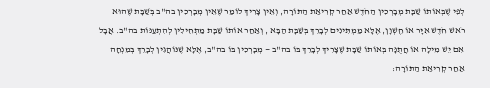לְפִי שֶׁבְּאוֹתוֹ שַׁבָּת מְבָרְכִין הַחֹדֶשׁ אַחַר קְרִיאַת הַתּוֹרָה, וְאֵין צָרִיךְ לוֹמַר שֶׁאֵין מְבָרְכִין בה"ב בְּשַׁבָּת שֶׁהוּא רֹאשׁ חֹדֶשׁ אִיָּר אוֹ חֶשְׁוָן, אֶלָּא מַמְתִּינִים לְבָרֵךְ בְּשַׁבָּת הַבָּא , וְאַחַר אוֹתוֹ שַׁבָּת מַתְחִילִין לְהִתְעַנּוֹת בה"ב. אֲבָל אִם יֵשׁ מִילָה אוֹ חֲתֻנָּה בְּאוֹתוֹ שַׁבָּת שֶׁצָּרִיךְ לְבָרֵךְ בּוֹ בה"ב — מְבָרְכִין בּוֹ בה"ב, אֶלָּא שֶׁנּוֹהֲגִין לְבָרֵךְ בְּמִנְחָה אַחַר קְרִיאַת הַתּוֹרָה: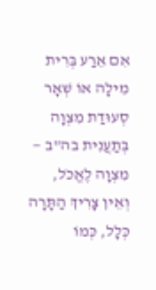אִם אֵרַע בְּרִית מִילָה אוֹ שְׁאָר סְעוּדַת מִצְוָה בְּתַעֲנִית בה"ב — מִצְוָה לֶאֱכֹל, וְאֵין צָרִיךְ הַתָּרָה כְּלָל, כְּמוֹ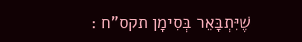שֶׁיִּתְבָּאֵר בְּסִימָן תקס"ח :